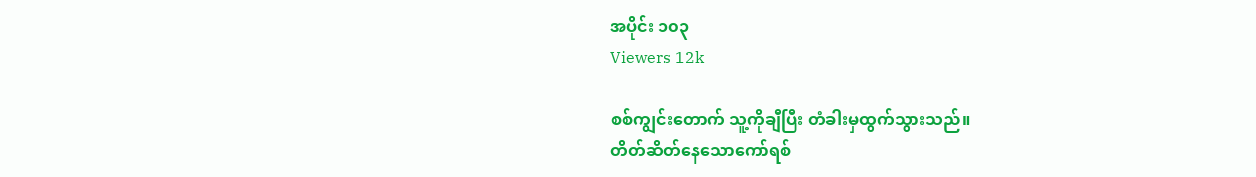အပိုင်း ၁၀၃
Viewers 12k

စစ်ကျွင်းတောက် သူ့ကိုချီပြီး တံခါးမှထွက်သွားသည်။
တိတ်ဆိတ်နေသောကော်ရစ်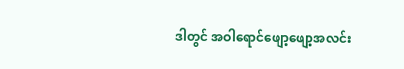ဒါတွင် အဝါရောင်ဖျော့ဖျော့အလင်း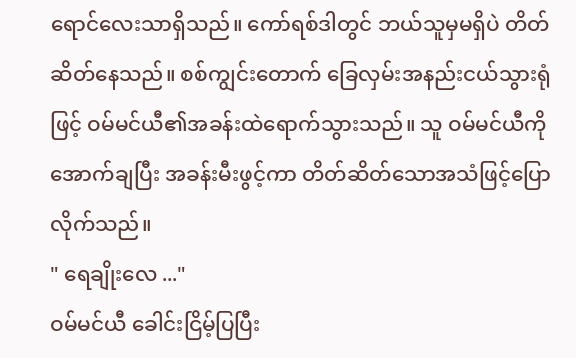ရောင်လေးသာရှိသည်။ ကော်ရစ်ဒါတွင် ဘယ်သူမှမရှိပဲ တိတ်ဆိတ်နေသည်။ စစ်ကျွင်းတောက် ခြေလှမ်းအနည်းငယ်သွားရုံဖြင့် ဝမ်မင်ယီ၏အခန်းထဲရောက်သွားသည်။ သူ ဝမ်မင်ယီကိုအောက်ချပြီး အခန်းမီးဖွင့်ကာ တိတ်ဆိတ်သောအသံဖြင့်ပြောလိုက်သည်။
" ရေချိုးလေ ..."
ဝမ်မင်ယီ ခေါင်းငြိမ့်ပြပြီး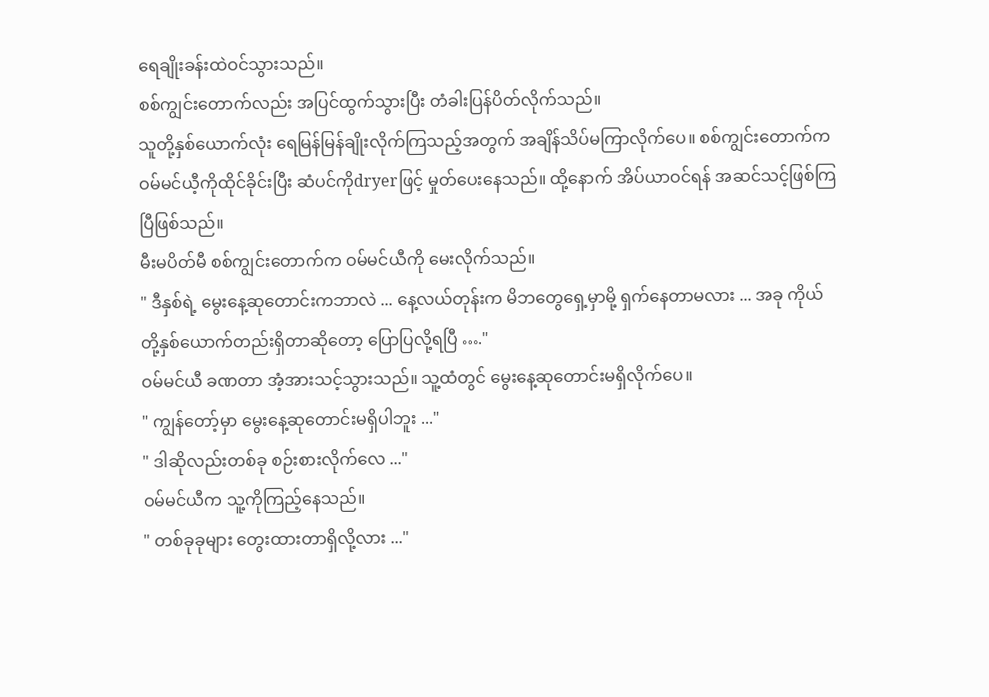ရေချိုးခန်းထဲဝင်သွားသည်။
စစ်ကျွင်းတောက်လည်း အပြင်ထွက်သွားပြီး တံခါးပြန်ပိတ်လိုက်သည်။
သူတို့နှစ်ယောက်လုံး ရေမြန်မြန်ချိုးလိုက်ကြသည့်အတွက် အချိန်သိပ်မကြာလိုက်ပေ။ စစ်ကျွင်းတောက်က ဝမ်မင်ယီ့ကိုထိုင်ခိုင်းပြီး ဆံပင်ကိုdryerဖြင့် မှုတ်ပေးနေသည်။ ထို့နောက် အိပ်ယာဝင်ရန် အဆင်သင့်ဖြစ်ကြပြီဖြစ်သည်။
မီးမပိတ်မီ စစ်ကျွင်းတောက်က ဝမ်မင်ယီကို မေးလိုက်သည်။
" ဒီနှစ်ရဲ့ မွေးနေ့ဆုတောင်းကဘာလဲ ... နေ့လယ်တုန်းက မိဘတွေရှေ့မှာမို့ ရှက်နေတာမလား ... အခု ကိုယ်တို့နှစ်ယောက်တည်းရှိတာဆိုတော့ ပြောပြလို့ရပြီ …."
ဝမ်မင်ယီ ခဏတာ အံ့အားသင့်သွားသည်။ သူ့ထံတွင် မွေးနေ့ဆုတောင်းမရှိလိုက်ပေ။
" ကျွန်တော့်မှာ မွေးနေ့ဆုတောင်းမရှိပါဘူး ..."
" ဒါဆိုလည်းတစ်ခု စဉ်းစားလိုက်လေ ..."
ဝမ်မင်ယီက သူ့ကိုကြည့်နေသည်။
" တစ်ခုခုများ တွေးထားတာရှိလို့လား ..."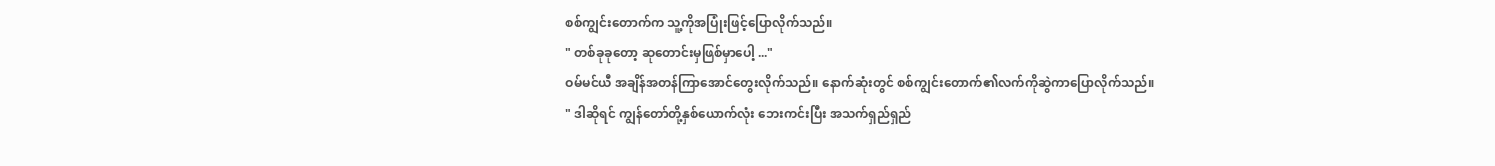စစ်ကျွင်းတောက်က သူ့ကိုအပြုံးဖြင့်ပြောလိုက်သည်။
" တစ်ခုခုတော့ ဆုတောင်းမှဖြစ်မှာပေါ့ ..."
ဝမ်မင်ယီ အချိန်အတန်ကြာအောင်တွေးလိုက်သည်။ နောက်ဆုံးတွင် စစ်ကျွင်းတောက်၏လက်ကိုဆွဲကာပြောလိုက်သည်။
" ဒါဆိုရင် ကျွန်တော်တို့နှစ်ယောက်လုံး ဘေးကင်းပြီး အသက်ရှည်ရှည်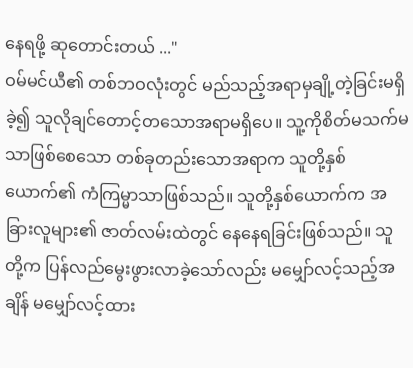နေရဖို့ ဆုတောင်းတယ် ..."
ဝမ်မင်ယီ၏ တစ်ဘဝလုံးတွင် မည်သည့်အရာမှချို့တဲ့ခြင်းမရှိခဲ့၍ သူလိုချင်တောင့်တသောအရာမရှိပေ။ သူ့ကိုစိတ်မသက်မသာဖြစ်စေသော တစ်ခုတည်းသောအရာက သူတို့နှစ်ယောက်၏ ကံကြမ္မာသာဖြစ်သည်။ သူတို့နှစ်ယောက်က အခြားလူများ၏ ဇာတ်လမ်းထဲတွင် နေနေရခြင်းဖြစ်သည်။ သူတို့က ပြန်လည်မွေးဖွားလာခဲ့သော်လည်း မမျှော်လင့်သည့်အချိန် မမျှော်လင့်ထား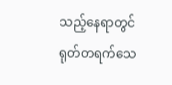သည့်နေရာတွင် ရုတ်တရက်သေ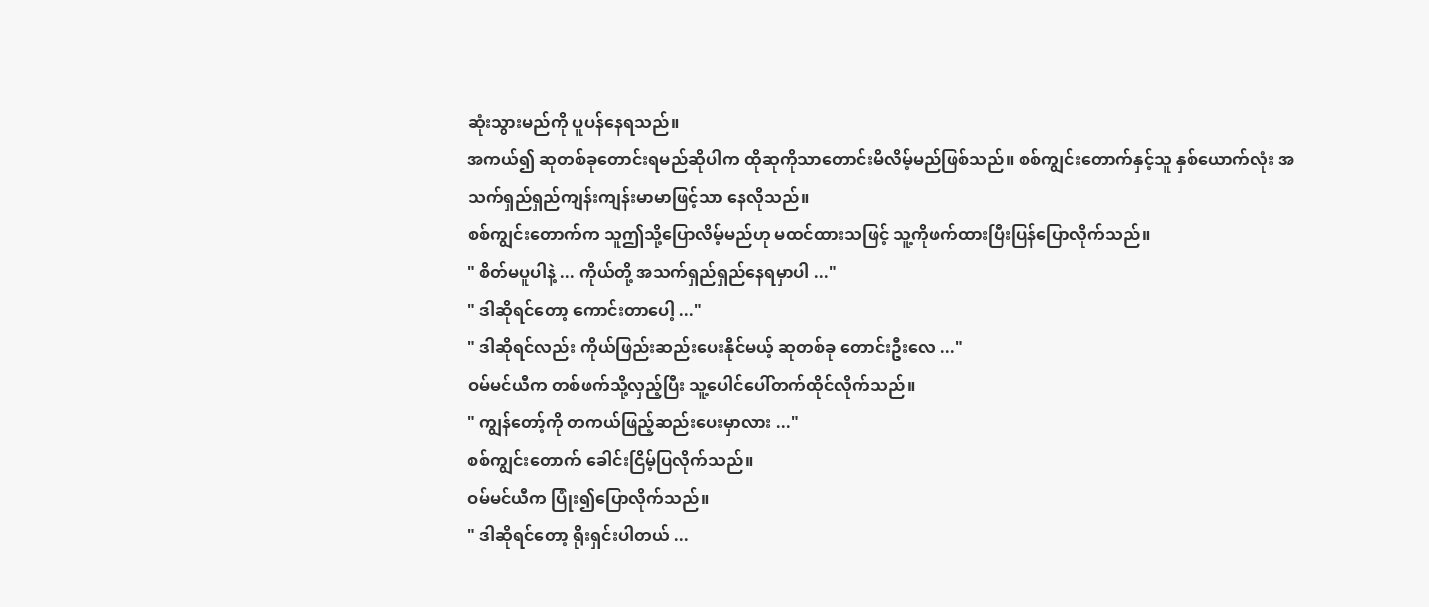ဆုံးသွားမည်ကို ပူပန်နေရသည်။
အကယ်၍ ဆုတစ်ခုတောင်းရမည်ဆိုပါက ထိုဆုကိုသာတောင်းမိလိမ့်မည်ဖြစ်သည်။ စစ်ကျွင်းတောက်နှင့်သူ နှစ်ယောက်လုံး အသက်ရှည်ရှည်ကျန်းကျန်းမာမာဖြင့်သာ နေလိုသည်။
စစ်ကျွင်းတောက်က သူဤသို့ပြောလိမ့်မည်ဟု မထင်ထားသဖြင့် သူ့ကိုဖက်ထားပြီးပြန်ပြောလိုက်သည်။
" စိတ်မပူပါနဲ့ ... ကိုယ်တို့ အသက်ရှည်ရှည်နေရမှာပါ ..."
" ဒါဆိုရင်တော့ ကောင်းတာပေါ့ ..."
" ဒါဆိုရင်လည်း ‌ကိုယ်ဖြည်းဆည်းပေးနိုင်မယ့် ဆုတစ်ခု တောင်းဦးလေ ..."
ဝမ်မင်ယီက တစ်ဖက်သို့လှည့်ပြီး သူ့ပေါင်ပေါ်တက်ထိုင်လိုက်သည်။
" ကျွန်တော့်ကို တကယ်ဖြည့်ဆည်းပေးမှာလား ..."
စစ်ကျွင်းတောက် ခေါင်းငြိမ့်ပြလိုက်သည်။
ဝမ်မင်ယီက ပြုံး၍ပြောလိုက်သည်။
" ဒါဆိုရင်တော့ ရိုးရှင်းပါတယ် ...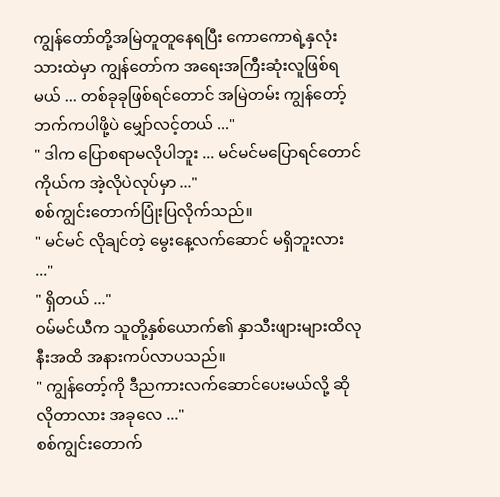ကျွန်တော်တို့အမြဲတူတူနေရပြီး ကောကောရဲ့နှလုံးသားထဲမှာ ကျွန်တော်က အရေးအကြီးဆုံးလူဖြစ်ရမယ် ... တစ်ခုခုဖြစ်ရင်တောင် အမြဲတမ်း ကျွန်တော့်ဘက်ကပါဖို့ပဲ မျှော်လင့်တယ် ..."
" ဒါက ပြောစရာမလိုပါဘူး ... မင်မင်မပြောရင်တောင် ကိုယ်က အဲ့လိုပဲလုပ်မှာ ..."
စစ်ကျွင်းတောက်ပြုံးပြလိုက်သည်။
" မင်မင် လိုချင်တဲ့ မွေးနေ့လက်ဆောင် မရှိဘူးလား ..."
" ရှိတယ် ..."
ဝမ်မင်ယီက သူတို့နှစ်ယောက်၏ နှာသီးဖျားများထိလုနီးအထိ အနားကပ်လာပသည်။
" ကျွန်တော့်ကို ဒီညကားလက်‌ဆောင်ပေးမယ်လို့ ဆိုလိုတာလား အခုလေ ..."
စစ်ကျွင်းတောက်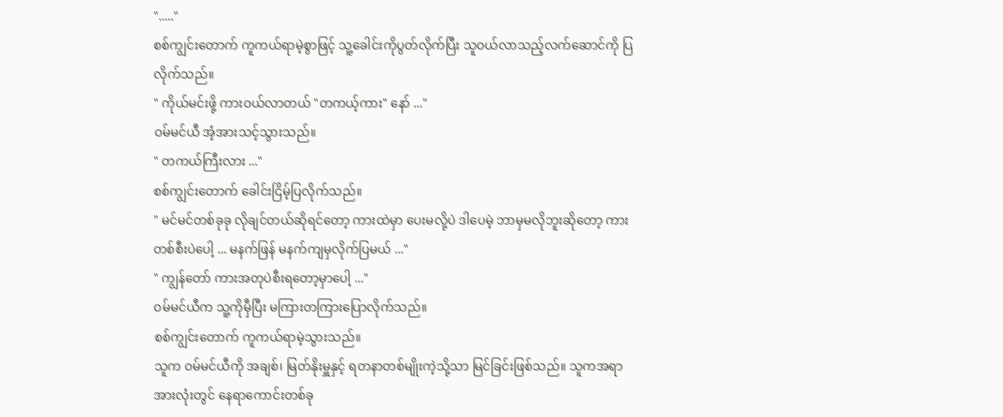"....."
စစ်ကျွင်းတောက် ကူကယ်ရာမဲ့စွာဖြင့် သူ့ခေါင်းကိုပွတ်လိုက်ပြီး သူဝယ်လာသည့်လက်ဆောင်ကို ပြလိုက်သည်။
" ကိုယ်မင်းဖို့ ကားဝယ်လာတယ် "တကယ့်ကား" နော် ..."
ဝမ်မင်ယီ အံ့အားသင့်သွားသည်။
" တကယ်ကြီးလား ..."
စစ်ကျွင်းတောက် ခေါင်းငြိမ့်ပြလိုက်သည်။
" မင်မင်တစ်ခုခု လိုချင်တယ်ဆိုရင်တော့ ကားထဲမှာ ပေးမလို့ပဲ ဒါပေမဲ့ ဘာမှမလိုဘူးဆိုတော့ ကားတစ်စီးပဲပေါ့ ... မနက်ဖြန် မနက်ကျမှလိုက်ပြမယ် ..."
" ကျွန်တော် ကားအတုပဲစီးရတော့မှာပေါ့ ..."
ဝမ်မင်ယီက သူ့ကိုမှီပြီး မကြားတကြားပြောလိုက်သည်။
စစ်ကျွင်းတောက် ကူကယ်ရာမဲ့သွားသည်။
သူက ဝမ်မင်ယီကို အချစ်၊ မြတ်နိုးမှူနှင့် ရတနာတစ်မျိုးကဲ့သို့သာ မြင်ခြင်းဖြစ်သည်။ သူကအရာအားလုံးတွင် နေရာကောင်းတစ်ခု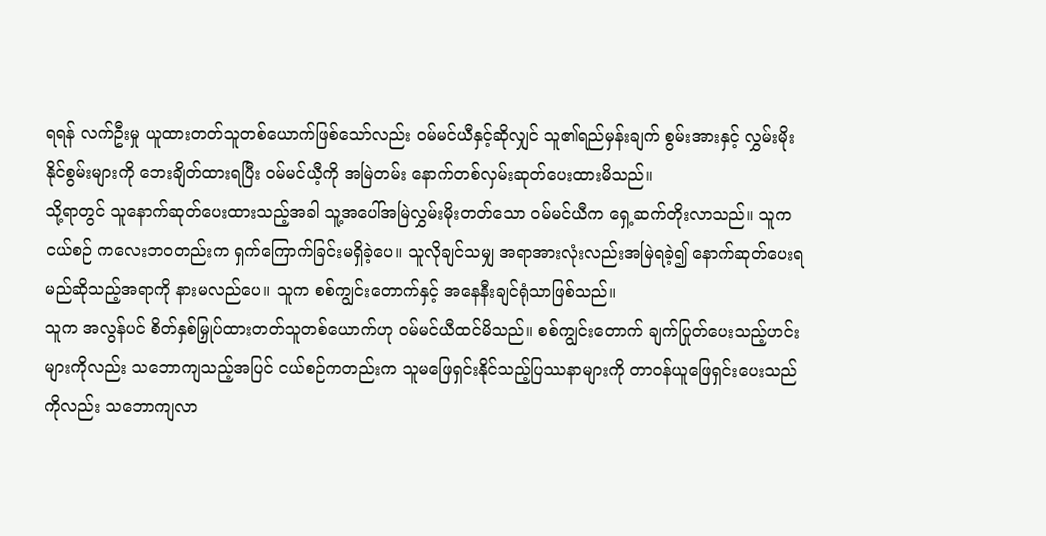ရရန် လက်ဦးမှု ယူထားတတ်သူတစ်ယောက်ဖြစ်သော်လည်း ဝမ်မင်ယီနှင့်ဆိုလျှင် သူ၏ရည်မှန်းချက် စွမ်းအားနှင့် လွှမ်းမိုးနိုင်စွမ်းများကို ဘေးချိတ်ထားရပြီး ဝမ်မင်ယီ့ကို အမြဲတမ်း နောက်တစ်လှမ်းဆုတ်ပေးထားမိသည်။
သို့ရာတွင် သူနောက်ဆုတ်ပေးထားသည့်အခါ သူ့အပေါ်အမြဲလွှမ်းမိုးတတ်သော ဝမ်မင်ယီက ရှေ့ဆက်တိုးလာသည်။ သူက ငယ်စဉ် ကလေးဘဝတည်းက ရှက်ကြောက်ခြင်းမရှိခဲ့ပေ။ သူလိုချင်သမျှ အရာအားလုံးလည်းအမြဲရခဲ့၍ နောက်ဆုတ်ပေးရမည်ဆိုသည့်အရာကို နားမလည်ပေ။ သူက စစ်ကျွင်းတောက်နှင့် အနေနီးချင်ရုံသာဖြစ်သည်။
သူက အလွန်ပင် စိတ်နှစ်မြှုပ်ထားတတ်သူတစ်ယောက်ဟု ဝမ်မင်ယီထင်မိသည်။ စစ်ကျွင်းတောက် ချက်ပြုတ်ပေးသည့်ဟင်းများကိုလည်း သဘောကျသည့်အပြင် ငယ်စဉ်ကတည်းက သူမဖြေရှင်းနိုင်သည့်ပြဿနာများကို တာဝန်ယူဖြေရှင်းပေးသည်ကိုလည်း သဘောကျလာ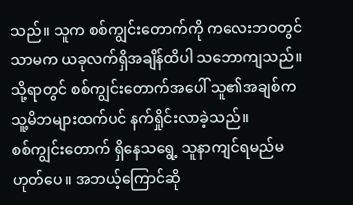သည်။ သူက စစ်ကျွင်းတောက်ကို ကလေးဘဝတွင်သာမက ယခုလက်ရှိအချိန်ထိပါ သဘောကျသည်။
သို့ရာတွင် စစ်ကျွင်းတောက်အပေါ် သူ၏အချစ်က သူ့မိဘများထက်ပင် နက်ရှိုင်းလာခဲ့သည်။
စစ်ကျွင်းတောက် ရှိနေသရွေ့ သူနာကျင်ရမည်မဟုတ်ပေ။ အဘယ့်ကြောင်ဆို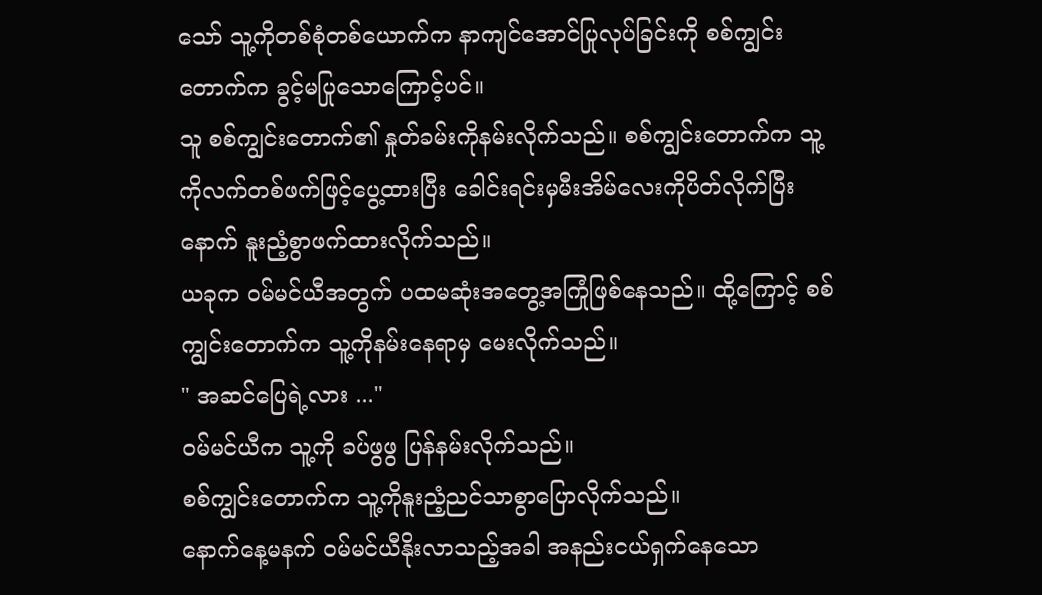သော် သူ့ကိုတစ်စုံတစ်‌ယောက်က နာကျင်အောင်ပြုလုပ်ခြင်းကို စစ်ကျွင်းတောက်က ခွင့်မပြုသောကြောင့်ပင်။
သူ စစ်ကျွင်းတောက်၏ နှုတ်ခမ်းကိုနမ်းလိုက်သည်။ စစ်ကျွင်းတောက်က သူ့ကိုလက်တစ်ဖက်ဖြင့်ပွေ့ထားပြီး ခေါင်းရင်းမှမီးအိမ်လေးကိုပိတ်လိုက်ပြီးနောက် နူးညံ့စွာဖက်ထားလိုက်သည်။
ယခုက ဝမ်မင်ယီအတွက် ပထမဆုံးအတွေ့အကြုံဖြစ်နေသည်။ ထို့ကြောင့် စစ်ကျွင်းတောက်က သူ့ကိုနမ်းနေရာမှ မေးလိုက်သည်။
" အဆင်ပြေရဲ့လား ..."
ဝမ်မင်ယီက သူ့ကို ခပ်ဖွဖွ ပြန်နမ်းလိုက်သည်။
စစ်ကျွင်းတောက်က သူ့ကိုနူးညံ့ညင်သာစွာပြောလိုက်သည်။
နောက်နေ့မနက် ဝမ်မင်ယီနိုးလာသည့်အခါ အနည်းငယ်ရှက်နေသော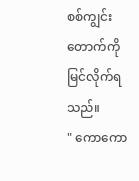စစ်ကျွင်းတောက်ကို မြင်လိုက်ရသည်။
" ကောကော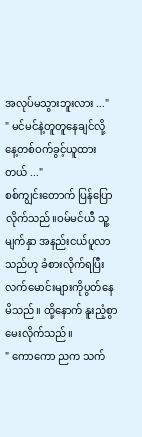အလုပ်မသွားဘူးလား ..."
" မင်မင်နဲ့တူတူနေချင်လို့ နေ့တစ်ဝက်ခွင့်ယူထားတယ် ..."
စစ်ကျွင်းတောက် ပြန်ပြောလိုက်သည်။ဝမ်မင်ယီ သူ့မျက်နှာ အနည်းငယ်ပူလာသည်ဟု ခံစားလိုက်ရပြီး လက်မောင်းများကိုပွတ်နေမိသည်။ ထို့နောက် နူးညံ့စွာမေးလိုက်သည်။
" ကောကော ညက သက်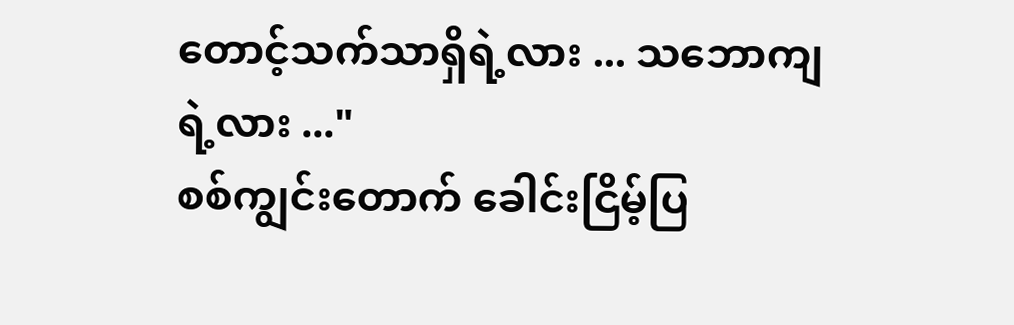တောင့်သက်သာရှိရဲ့လား ... သဘောကျရဲ့လား ..."
စစ်ကျွင်းတောက် ခေါင်းငြိမ့်ပြ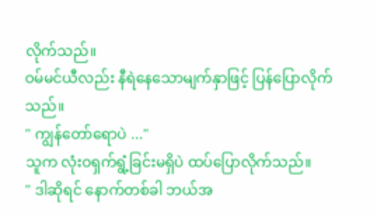လိုက်သည်။
ဝမ်မင်ယီလည်း နီရဲနေသောမျက်နှာဖြင့် ပြန်ပြောလိုက်သည်။
" ကျွန်တော်ရောပဲ ..."
သူက လုံးဝရှက်ရွံ့ခြင်းမရှိပဲ ထပ်ပြောလိုက်သည်။
" ဒါဆိုရင် နောက်တစ်ခါ ဘယ်အ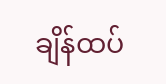ချိန်ထပ်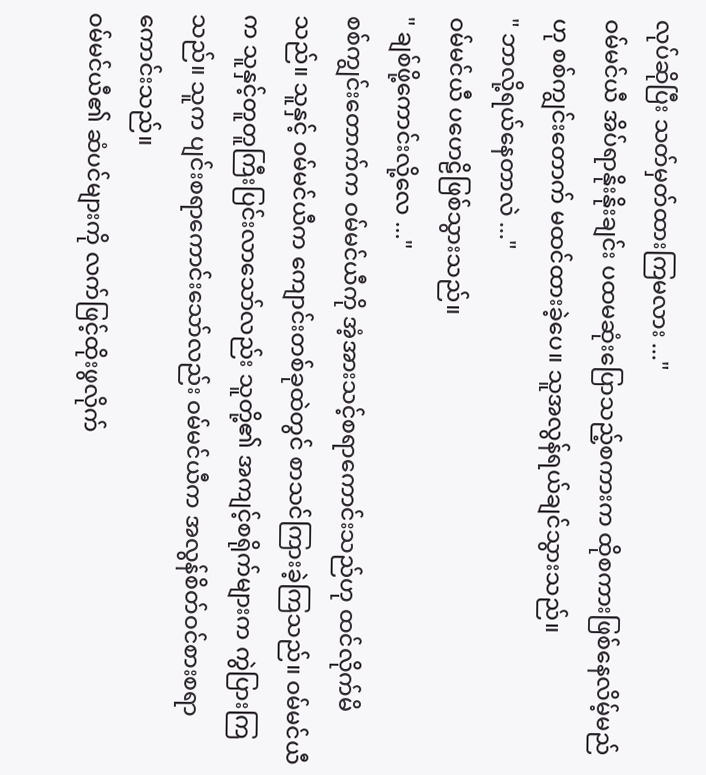လုပ်ဆိုပြီး သတ်မှတ်ထားကြမလား ..."
ဝမ်မင်ယီ အိပ်ရာနိုးနိုးချင်း ပထမဆုံးပြောသည့်စကားက ထိုစကားဖြစ်နေလိမ့်မည်ဟု စစ်ကျွင်းတောက် မထင်ထားခဲ့ပေ။ သူအလွန်ရယ်ချင်သွားသည်။
" ဘာလို့ရယ်နေတာလဲ ..."
ဝမ်မင်ယီ ပဟေဠိဖြစ်သွားသည်။
" ချစ်ဖို့ကောင်းလို့လေ ..."
စစ်ကျွင်းတောက်က ဝမ်မင်ယီကို အံ့အားသင့်စရာကောင်းသည်ဟု ထင်လိုက်မိသည်။ သူနှင့် ဝမ်မင်ယီက ကျောင်းတစ်ခုထဲတွင် စာသင်ကြားခဲ့ကြသည်။ ဝမ်မင်ယီက သူနှင့်တူတူကြီးပြင်းလာသော်လည်း သူတို့၏ အကျင့်စရိုက်များက ကွဲပြားကြသည်။ သူက ပျင်းစရာကောင်းသော်လည်း ဝမ်မင်ယီက အလွန်စိတ်ဝင်စားစရာကောင်းသည်။
ဝမ်မင်ယီ၏ ဆံပင်များကို လက်ဖြင့်ထိုးဖွလိုက်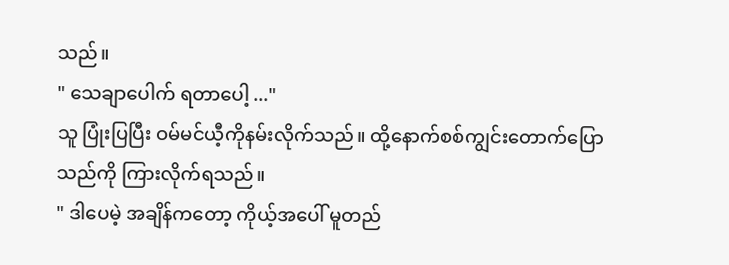သည်။
" သေချာပေါက် ရတာပေါ့ ..."
သူ ပြုံးပြပြီး ဝမ်မင်ယီ့ကိုနမ်းလိုက်သည်။ ထို့နောက်စစ်ကျွင်းတောက်ပြောသည်ကို ကြားလိုက်ရသည်။
" ဒါပေမဲ့ အချိန်ကတော့ ကိုယ့်အပေါ် မူတည်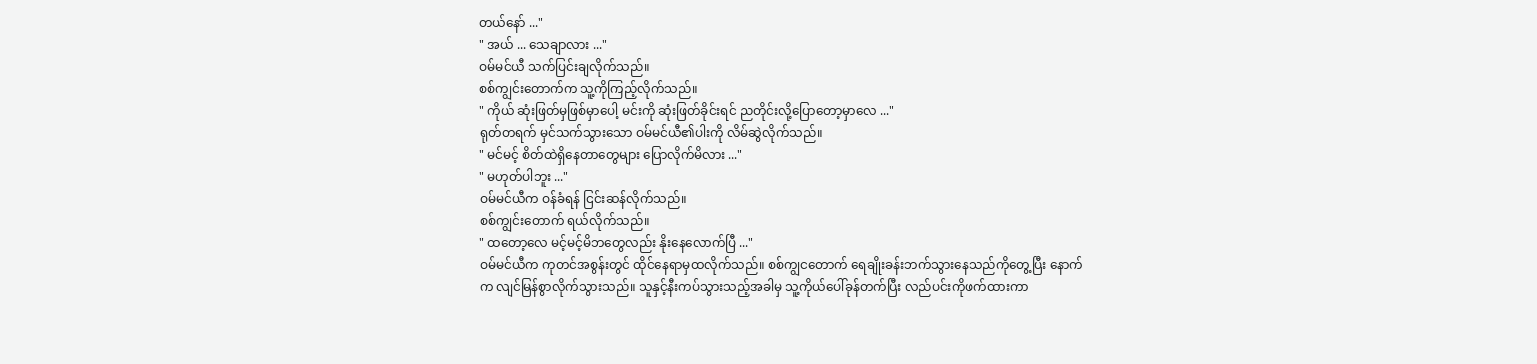တယ်နော် ..."
" အယ် ... သေချာလား ..."
ဝမ်မင်ယီ သက်ပြင်းချလိုက်သည်။
စစ်ကျွင်းတောက်က သူ့ကိုကြည့်လိုက်သည်။
" ကိုယ် ဆုံးဖြတ်မှဖြစ်မှာပေါ့ မင်းကို ဆုံးဖြတ်ခိုင်းရင် ညတိုင်းလို့ပြောတော့မှာလေ ..."
ရုတ်တရက် မှင်သက်သွားသော ဝမ်မင်ယီ၏ပါးကို လိမ်ဆွဲလိုက်သည်။
" မင်မင့် စိတ်ထဲရှိနေတာတွေများ ပြောလိုက်မိလား ..."
" မဟုတ်ပါဘူး ..."
ဝမ်မင်ယီက ဝန်ခံရန် ငြင်းဆန်လိုက်သည်။
စစ်ကျွင်းတောက် ရယ်လိုက်သည်။
" ထတော့လေ မင့်မင့်မိဘတွေလည်း နိုးနေလောက်ပြီ ..."
ဝမ်မင်ယီက ကုတင်အစွန်းတွင် ထိုင်နေရာမှထလိုက်သည်။ စစ်ကျွငတောက် ရေချိုးခန်းဘက်သွားနေသည်ကိုတွေ့ပြီး နောက်က လျင်မြန်စွာလိုက်သွားသည်။ သူနှင့်နီးကပ်သွားသည့်အခါမှ သူ့ကိုယ်ပေါ်ခုန်တက်ပြီး လည်ပင်းကိုဖက်ထားကာ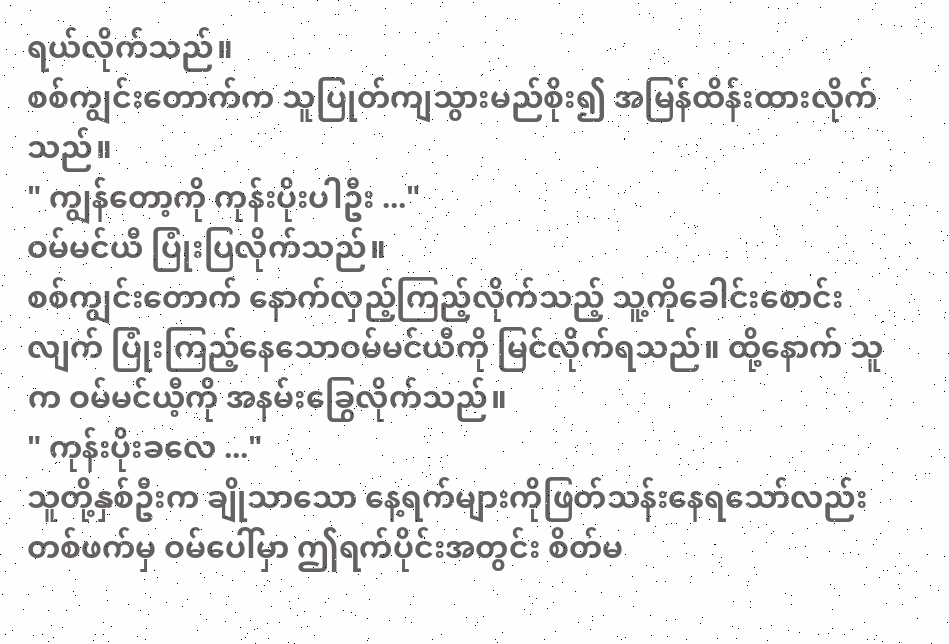ရယ်လိုက်သည်။
စစ်ကျွင်းတောက်က သူပြုတ်ကျသွားမည်စိုး၍ အမြန်ထိန်းထားလိုက်သည်။
" ကျွန်တော့ကို ကုန်းပိုးပါဦး ..."
ဝမ်မင်ယီ ပြုံးပြလိုက်သည်။
စစ်ကျွင်းတောက် နောက်လှည့်ကြည့်လိုက်သည့် သူ့ကိုခေါင်းစောင်းလျက် ပြုံးကြည့်နေသောဝမ်မင်ယီကို မြင်လိုက်ရသည်။ ထို့နောက် သူက ဝမ်မင်ယီ့ကို အနမ်းခြွေလိုက်သည်။
" ကုန်းပိုးခလေ ..."
သူတို့နှစ်ဦးက ချိုသာသော နေ့ရက်များကိုဖြတ်သန်းနေရသော်လည်း တစ်ဖက်မှ ဝမ်ပေါ်မှာ ဤရက်ပိုင်းအတွင်း စိတ်မ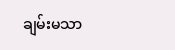ချမ်းမသာ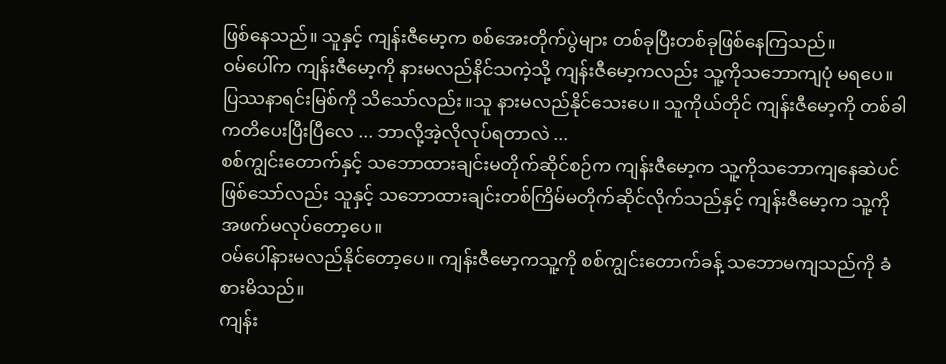ဖြစ်နေသည်။ သူနှင့် ကျန်းဇီမော့က စစ်အေးတိုက်ပွဲများ တစ်ခုပြီးတစ်ခုဖြစ်နေကြသည်။
ဝမ်ပေါ်က ကျန်းဇီမော့ကို နားမလည်နိင်သကဲ့သို့ ကျန်းဇီမော့ကလည်း သူ့ကိုသဘောကျပုံ မရပေ။ ပြဿနာရင်းမြစ်ကို သိသော်လည်း။သူ နားမလည်နိုင်သေးပေ။ သူကိုယ်တိုင် ကျန်းဇီမော့ကို တစ်ခါ ကတိပေးပြီးပြီလေ ... ဘာလို့အဲ့လိုလုပ်ရတာလဲ ...
စစ်ကျွင်းတောက်နှင့် သဘောထားချင်းမတိုက်ဆိုင်စဉ်က ကျန်းဇီမော့က သူ့ကိုသဘောကျနေဆဲပင်ဖြစ်သော်လည်း သူနှင့် သဘောထားချင်းတစ်ကြိမ်မတိုက်ဆိုင်လိုက်သည်နှင့် ကျန်းဇီမော့က သူ့ကိုအဖက်မလုပ်တော့ပေ။
ဝမ်ပေါ်နားမလည်နိုင်တော့ပေ။ ကျန်းဇီမော့ကသူ့ကို စစ်ကျွင်းတောက်‌ခန့် သဘောမကျသည်ကို ခံစားမိသည်။
ကျန်း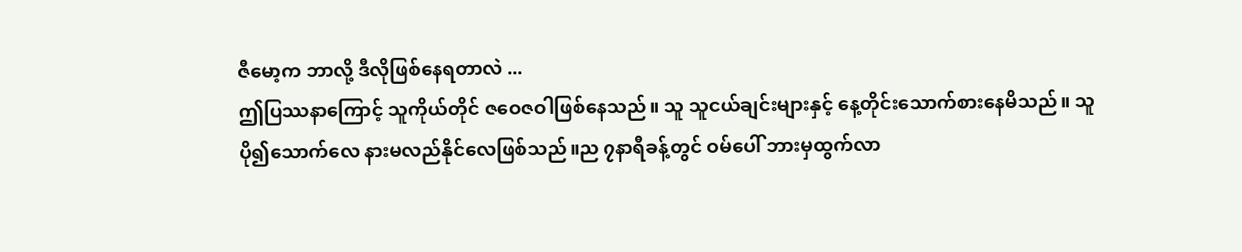ဇီမော့က ဘာလို့ ဒီလိုဖြစ်နေရတာလဲ ...
ဤပြဿနာကြောင့် သူကိုယ်တိုင် ဇဝေဇဝါဖြစ်နေသည်။ သူ သူငယ်ချင်းများနှင့် နေ့တိုင်းသောက်စားနေမိသည်။ သူပို၍သောက်လေ နားမလည်နိုင်လေဖြစ်သည်။ည ၇နာရီခန့်တွင် ဝမ်ပေါ် ဘားမှထွက်လာ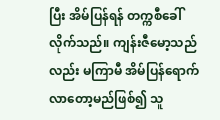ပြီး အိမ်ပြန်ရန် တက္ကစီခေါ်လိုက်သည်။ ကျန်းဇီမော့သည်လည်း မကြာမီ အိမ်ပြန်ရောက်လာတော့မည်ဖြစ်၍ သူ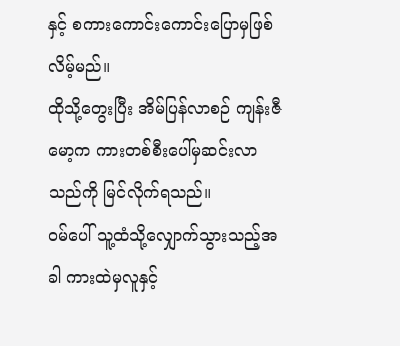နှင့် စကားကောင်းကောင်းပြောမှဖြစ်လိမ့်မည်။
ထိုသို့တွေးပြီး အိမ်ပြန်လာစဉ် ကျန်းဇီမော့က ကားတစ်စီးပေါ်မှဆင်းလာသည်ကို မြင်လိုက်ရသည်။
ဝမ်ပေါ် သူ့ထံသို့လျှောက်သွားသည့်အခါ ကားထဲမှလူနှင့်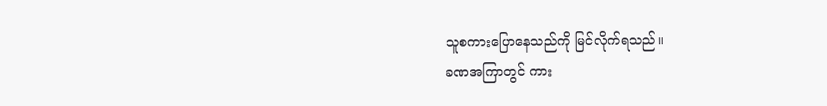သူစကားပြောနေသည်ကို မြင်လိုက်ရသည်။
ခဏအကြာတွင် ကား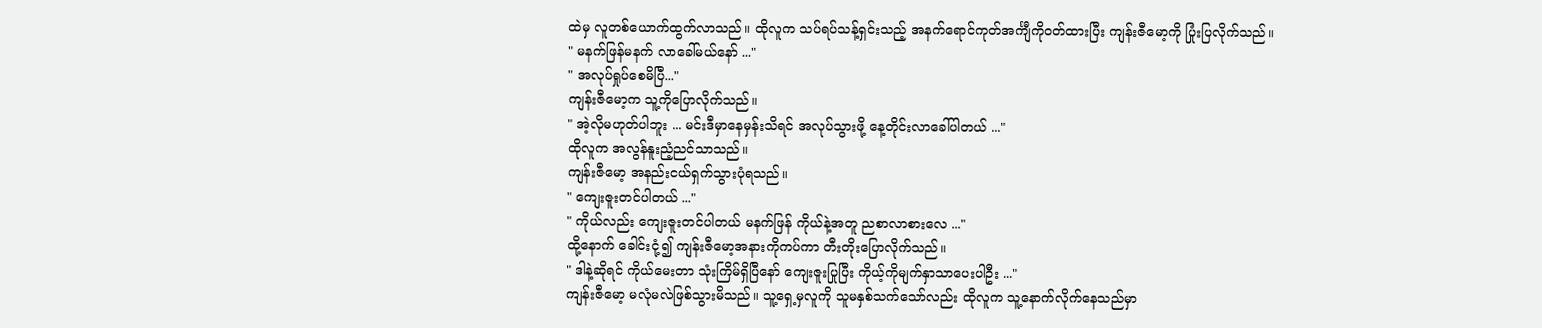ထဲမှ လူတစ်ယောက်ထွက်လာသည်။ ထိုလူက သပ်ရပ်သန့်ရှင်းသည့် အနက်ရောင်ကုတ်အင်္ကျီကိုဝတ်ထားပြီး ကျန်းဇီမော့ကို ပြုံးပြလိုက်သည်။
" မနက်ဖြန်မနက် လာခေါ်မယ်နော် ..."
" အလုပ်ရှုပ်စေမိပြီ..."
ကျန်းဇီမော့က သူ့ကိုပြောလိုက်သည်။
" အဲ့လိုမဟုတ်ပါဘူး ... မင်းဒီမှာနေမှန်းသိရင် အလုပ်သွားဖို့ နေ့တိုင်းလာခေါ်ပါတယ် ..."
ထိုလူက အလွန်နူးညံ့ညင်သာသည်။
ကျန်းဇီမော့ အနည်းငယ်ရှက်သွားပုံရသည်။
" ကျေးဇူးတင်ပါတယ် ..."
" ကိုယ်လည်း ကျေးဇူးတင်ပါတယ် မနက်ဖြန် ကိုယ်နဲ့အတူ ညစာလာစားလေ ..."
ထို့နောက် ခေါင်းငုံ့၍ ကျန်းဇီမော့အနားကိုကပ်ကာ တီးတိုးပြောလိုက်သည်။
" ဒါနဲ့ဆိုရင် ကိုယ်မေးတာ သုံးကြိမ်ရှိပြီနော် ကျေးဇူးပြုပြီး ကိုယ့်ကိုမျက်နှာသာပေးပါဦး ..."
ကျန်းဇီမော့ မလုံမလဲဖြစ်သွားမိသည်။ သူ့ရှေ့မှလူကို သူမနှစ်သက်သော်လည်း ထိုလူက သူ့နောက်လိုက်နေသည်မှာ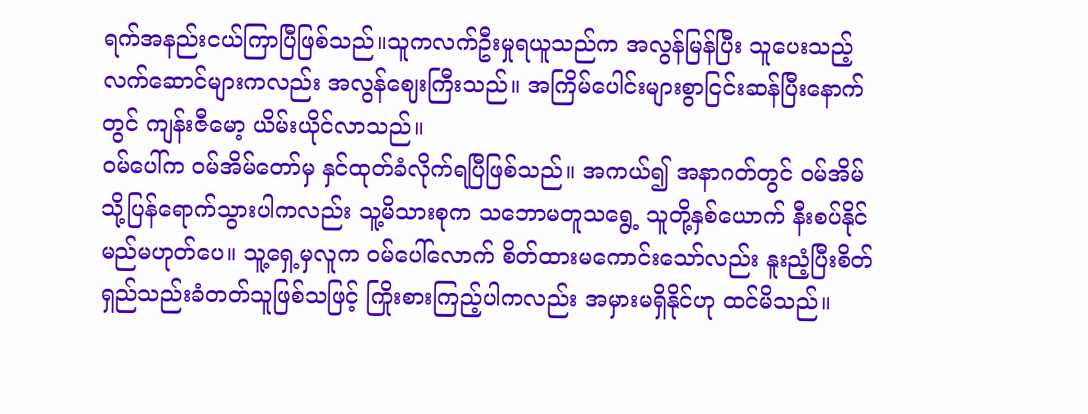ရက်အနည်းငယ်ကြာပြီဖြစ်သည်။သူကလက်ဦးမှုရယူသည်က အလွန်မြန်ပြီး သူပေးသည့်လက်ဆောင်များကလည်း အလွန်ဈေးကြီးသည်။ အကြိမ်ပေါင်းများစွာငြင်းဆန်ပြီးနောက်တွင် ကျန်းဇီမော့ ယိမ်းယိုင်လာသည်။
ဝမ်ပေါ်က ဝမ်အိမ်တော်မှ နှင်ထုတ်ခံလိုက်ရပြီဖြစ်သည်။ အကယ်၍ အနာဂတ်တွင် ဝမ်အိမ်သို့ပြန်ရောက်သွားပါကလည်း သူ့မိသားစုက သဘောမတူသရွေ့ သူတို့နှစ်ယောက် နီးစပ်နိုင်မည်မဟုတ်ပေ။ သူ့ရှေ့မှလူက ဝမ်ပေါ်လောက် စိတ်ထားမကောင်းသော်လည်း နူးညံ့ပြီးစိတ်ရှည်သည်းခံတတ်သူဖြစ်သဖြင့် ကြိုးစားကြည့်ပါကလည်း အမှားမရှိနိုင်ဟု ထင်မိသည်။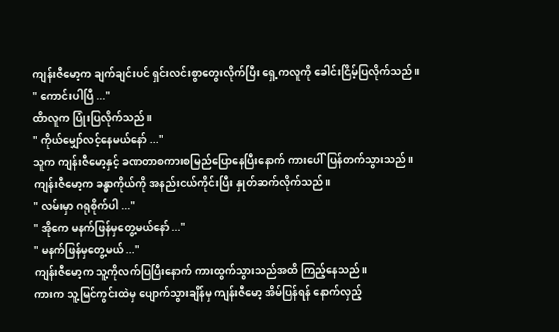ကျန်းဇီမော့က ချက်ချင်းပင် ရှင်းလင်းစွာတွေးလိုက်ပြီး ရှေ့ကလူကို ခေါင်းငြိမ့်ပြလိုက်သည်။
" ကောင်းပါပြီ ..."
ထိာလူက ပြုံးပြလိုက်သည်။
" ကိုယ်မျှော်လင့်နေမယ်နော် ..."
သူက ကျန်းဇီမော့နှင့် ခဏတာစကားစမြည်ပြောနေပြီးနောက် ကားပေါ်ပြန်တက်သွားသည်။
ကျန်းဇီမော့က ခန္ဓာကိုယ်ကို အနည်းငယ်ကိုင်းပြီး နှုတ်ဆက်လိုက်သည်။
" လမ်းမှာ ဂရုစိုက်ပါ ..."
" အိုကေ မနက်ဖြန်မှတွေ့မယ်နော် ..."
" မနက်ဖြန်မှတွေ့မယ် ..."
ကျန်းဇီမော့က သူ့ကိုလက်ပြပြီးနောက် ကားထွက်သွားသည်အထိ ကြည့်နေသည်။
ကားက သူ့မြင်ကွင်းထဲမှ ပျောက်သွားချိန်မှ ကျန်းဇီမော့ အိမ်ပြန်ရန် နောက်လှည့်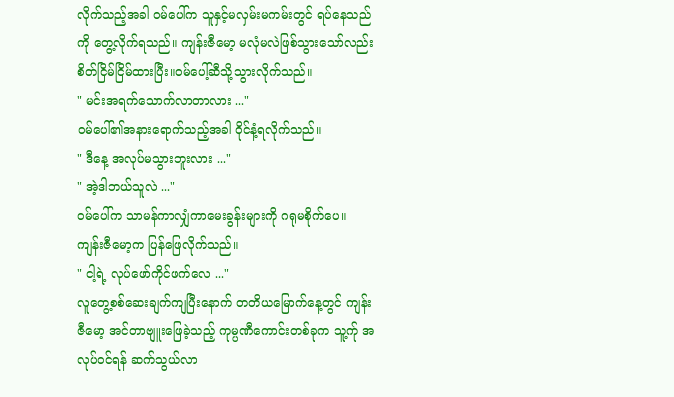လိုက်သည့်အခါ ဝမ်ပေါ်က သူနှင့်မလှမ်းမကမ်းတွင် ရပ်နေသည်ကို တွေ့လိုက်ရသည်။ ကျန်းဇီမော့ မလုံမလဲဖြစ်သွားသော်လည်း စိတ်ငြိမ်ငြိမ်ထားပြီး။ဝမ်ပေါ့်ဆီသို့သွားလိုက်သည်။
" မင်းအရက်သောက်လာတာလား ..."
ဝမ်ပေါ်၏အနားရောက်သည့်အခါ ဝိုင်နံ့ရလိုက်သည်။
" ဒီနေ့ အလုပ်မသွားဘူးလား ..."
" အဲ့ဒါဘယ်သူလဲ ..."
ဝမ်ပေါ်က သာမန်ကာလျှံကာမေးခွန်းများကို ဂရုမစိုက်ပေ။
ကျန်းဇီမော့က ပြန်ဖြေလိုက်သည်။
" ငါ့ရဲ့ လုပ်ဖော်ကိုင်ဖက်လေ ..."
လူတွေ့စစ်ဆေးချက်ကျပြီးနောက် တတိယမြောက်နေ့တွင် ကျန်းဇီမော့ အင်တာဗျူးဖြေခဲ့သည့် ကုမ္ပဏီကောင်းတစ်ခုက သူ့က်ု အလုပ်ဝင်ရန် ဆက်သွယ်လာ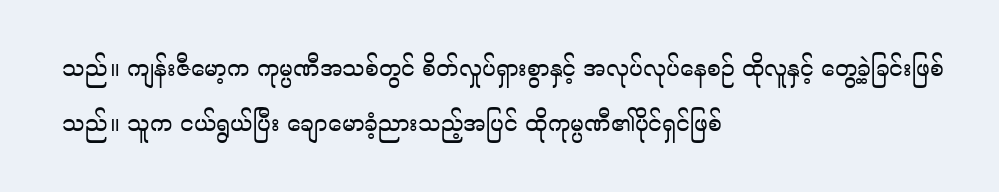သည်။ ကျန်းဇီမော့က ကုမ္ပဏီအသစ်တွင် စိတ်လှုပ်ရှားစွာနှင့် အလုပ်လုပ်နေစဉ် ထိုလူနှင့် တွေ့ခဲ့ခြင်းဖြစ်သည်။ သူက ငယ်ရွယ်ပြီး ချောမောခံ့ညားသည့်အပြင် ထိုကုမ္ပဏီ၏ပိုင်ရှင်ဖြစ်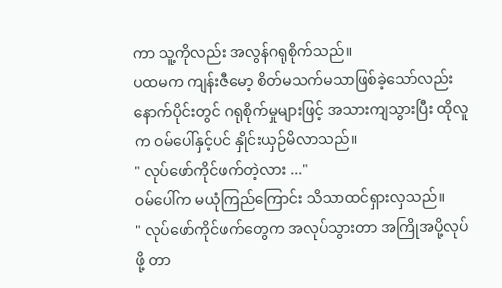ကာ သူ့ကိုလည်း အလွန်ဂရုစိုက်သည်။
ပထမက ကျန်းဇီမော့ စိတ်မသက်မသာဖြစ်ခဲ့သော်လည်း နောက်ပိုင်းတွင် ဂရုစိုက်မှုများဖြင့် အသားကျသွားပြီး ထိုလူက ဝမ်ပေါ်နှင့်ပင် နှိုင်းယှဉ်မိလာသည်။
" လုပ်ဖော်ကိုင်ဖက်တဲ့လား ..."
ဝမ်ပေါ်က မယုံကြည်ကြောင်း သိသာထင်ရှားလှသည်။
" လုပ်ဖော်ကိုင်ဖက်တွေက အလုပ်သွားတာ အကြိုအပို့လုပ်ဖို့ တာ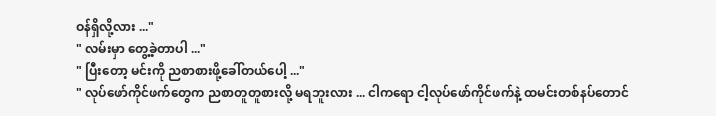ဝန်ရှိလို့လား ..."
" လမ်းမှာ တွေ့ခဲ့တာပါ ..."
" ပြီးတော့ မင်းကို ညစာစားဖို့ခေါ်တယ်ပေါ့ ..."
" လုပ်ဖော်ကိုင်ဖက်တွေက ညစာတူတူစားလို့ မရဘူးလား ... ငါကရော ငါ့လုပ်ဖော်ကိုင်ဖက်နဲ့ ထမင်းတစ်နပ်တောင်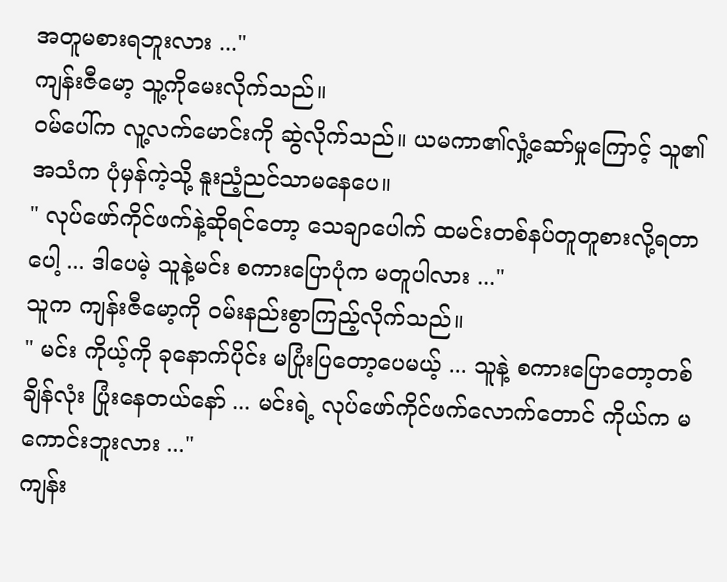အတူမစားရဘူးလား ..."
ကျန်းဇီမော့ သူ့ကိုမေးလိုက်သည်။
ဝမ်ပေါ်က လူ့လက်မောင်းကို ဆွဲလိုက်သည်။ ယမကာ၏လှုံ့ဆော်မှုကြောင့် သူ၏အသံက ပုံမှန်ကဲ့သို့ နူးညံ့ညင်သာမနေပေ။
" လုပ်ဖော်ကိုင်ဖက်နဲ့ဆိုရင်တော့ သေချာပေါက် ထမင်းတစ်နပ်တူတူစားလို့ရတာပေါ့ ... ဒါပေမဲ့ သူနဲ့မင်း စကားပြောပုံက မတူပါလား ..."
သူက ကျန်းဇီမော့ကို ဝမ်းနည်းစွာကြည့်လိုက်သည်။
" မင်း ကိုယ့်ကို ခုနောက်ပိုင်း မပြုံးပြတော့ပေမယ့် ... သူနဲ့ စကားပြောတော့တစ်ချိန်လုံး ပြုံးနေတယ်နော် ... မင်းရဲ့ လုပ်ဖော်ကိုင်ဖက်လောက်တောင် ကိုယ်က မကောင်းဘူးလား ..."
ကျန်း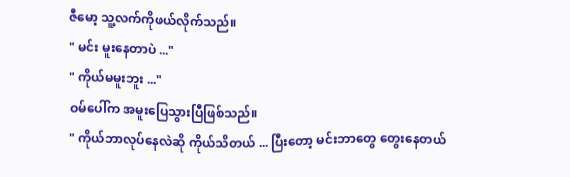ဇီမော့ သူ့လက်ကိုဖယ်လိုက်သည်။
" မင်း မူးနေတာပဲ ..."
" ကိုယ်မမူးဘူး ..."
ဝမ်ပေါ်က အမူးပြေသွားပြီဖြစ်သည်။
" ကိုယ်ဘာလုပ်နေလဲဆို ကိုယ်သိတယ် ... ပြီးတော့ မင်းဘာတွေ တွေးနေတယ်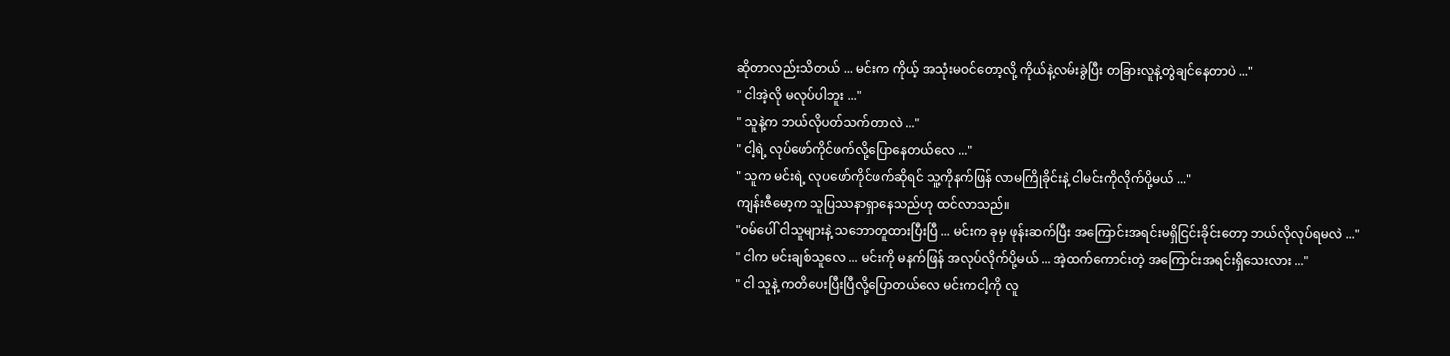ဆိုတာလည်းသိတယ် ... မင်းက ကိုယ့် အသုံးမဝင်တော့လို့ ကိုယ်နဲ့လမ်းခွဲပြီး တခြားလူနဲ့တွဲချင်နေတာပဲ ..."
" ငါအဲ့လို မလုပ်ပါဘူး ..."
" သူနဲ့က ဘယ်လိုပတ်သက်တာလဲ ..."
" ငါ့ရဲ့ လုပ်ဖော်ကိုင်ဖက်လို့ပြောနေတယ်လေ ..."
" သူက မင်းရဲ့ လုပဖော်ကိုင်ဖက်ဆိုရင် သူ့ကိုနက်ဖြန် လာမကြိုခိုင်းနဲ့ ငါမင်းကိုလိုက်ပို့မယ် ..."
ကျန်းဇီမော့က သူပြဿနာရှာနေသည်ဟု ထင်လာသည်။
"ဝမ်ပေါ် ငါသူများနဲ့ သဘောတူထားပြီးပြီ ... မင်းက ခုမှ ဖုန်းဆက်ပြီး အကြောင်းအရင်းမရှိငြင်းခိုင်းတော့ ဘယ်လိုလုပ်ရမလဲ ..."
" ငါက မင်းချစ်သူလေ ... မင်းကို မနက်ဖြန် အလုပ်လိုက်ပို့မယ် ... အဲ့ထက်ကောင်းတဲ့ အကြောင်းအရင်းရှိသေးလား ..."
" ငါ သူနဲ့ ကတိပေးပြီးပြီလို့ပြောတယ်လေ မင်းကငါ့ကို လူ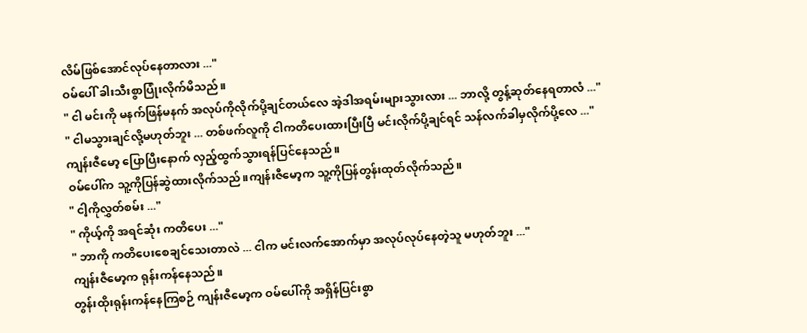လိမ်ဖြစ်အောင်လုပ်နေတာလား ..."
ဝမ်ပေါ် ခါးသီးစွာပြုံးလိုက်မိသည်။
" ငါ မင်းကို မနက်ဖြန်မနက် အလုပ်ကိုလိုက်ပို့ချင်တယ်လေ အဲ့ဒါအရမ်းများသွားလား ... ဘာလို့ တွန့်ဆုတ်နေရတာလံ ..."
" ငါမသွားချင်လို့မဟုတ်ဘူး ... တစ်ဖက်လူကို ငါကတိပေးထားပြီးပြီ မင်းလိုက်ပို့ချင်ရင် သန်လက်ခါမှလိုက်ပို့လေ ..."
ကျန်းဇီမော့ ပြောပြီးနောက် လှည့်ထွက်သွားရန်ပြင်နေသည်။
ဝမ်ပေါ်က သူ့ကိုပြန်ဆွဲထားလိုက်သည်။ကျန်းဇီမော့က သူ့ကိုပြန်တွန်းထုတ်လိုက်သည်။
" ငါ့ကိုလွှတ်စမ်း ..."
" ကိုယ့်ကို အရင်ဆုံး ကတိပေး ..."
" ဘာကို ကတိပေးစေချင်သေးတာလဲ ... ငါက မင်းလက်အောက်မှာ အလုပ်လုပ်နေတဲ့သူ မဟုတ်ဘူး ..."
ကျန်းဇီမော့က ရုန်းကန်နေသည်။
တွန်းထိုးရုန်းကန်နေကြစဉ် ကျန်းဇီမော့က ဝမ်ပေါ်ကို အရှိန်ပြင်းစွာ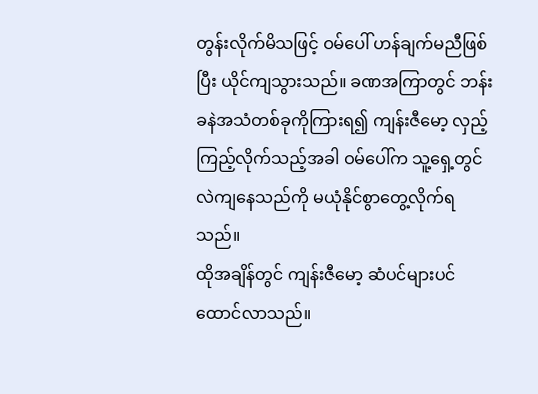တွန်းလိုက်မိသဖြင့် ဝမ်ပေါ် ဟန်ချက်မညီဖြစ်ပြီး ယိုင်ကျသွားသည်။ ခဏအကြာတွင် ဘန်းခနဲအသံတစ်ခုကိုကြားရ၍ ကျန်းဇီမော့ လှည့်ကြည့်လိုက်သည့်အခါ ဝမ်ပေါ်က သူ့ရှေ့တွင် လဲကျနေသည်ကို မယုံနိုင်စွာတွေ့လိုက်ရသည်။
ထိုအချိန်တွင် ကျန်းဇီမော့ ဆံပင်များပင်ထောင်လာသည်။